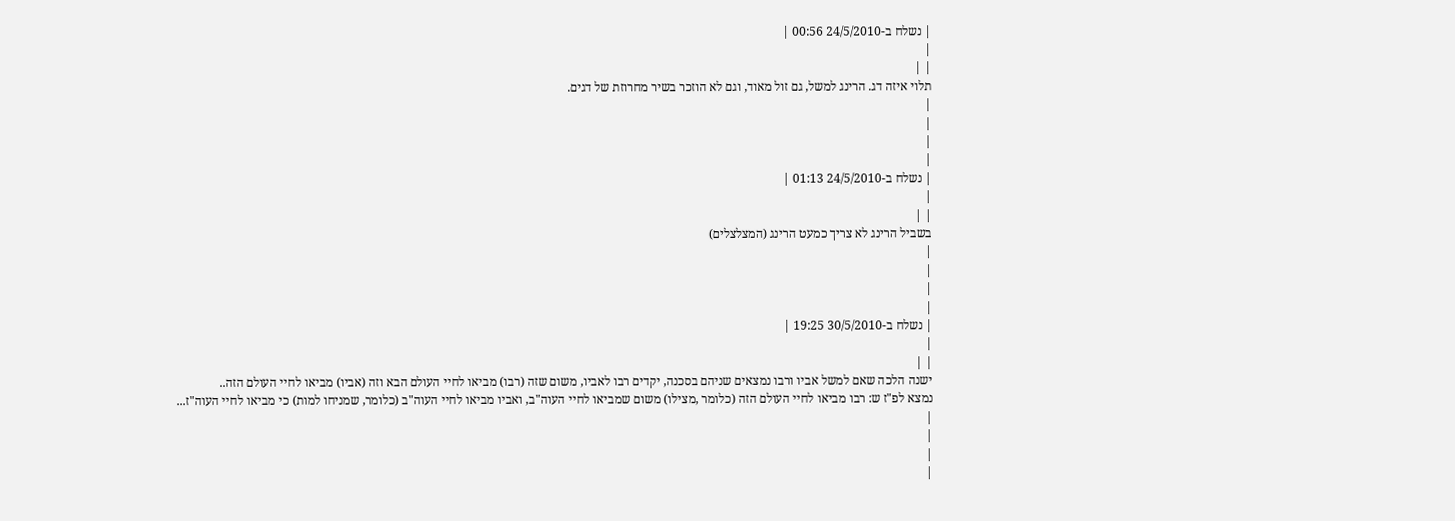| נשלח ב-24/5/2010 00:56 |
|
| |
תלוי איזה דג. הרינג למשל, גם זול מאוד, וגם לא הוזכר בשיר מחרוזת של דגים.
|
|
|
|
| נשלח ב-24/5/2010 01:13 |
|
| |
בשביל הרינג לא צריך כמעט הרינג (המצלצלים)
|
|
|
|
| נשלח ב-30/5/2010 19:25 |
|
| |
ישנה הלכה שאם למשל אביו ורבו נמצאים שניהם בסכנה, יקדים רבו לאביו, משום שזה (רבו) מביאו לחיי העולם הבא וזה (אביו) מביאו לחיי העולם הזה..
נמצא לפ"ז ש: רבו מביאו לחיי העולם הזה (כלומר ,מצילו) משום שמביאו לחיי העוה"ב, ואביו מביאו לחיי העוה"ב (כלומר, שמניחו למות) כי מביאו לחיי העוה"ז...
|
|
|
|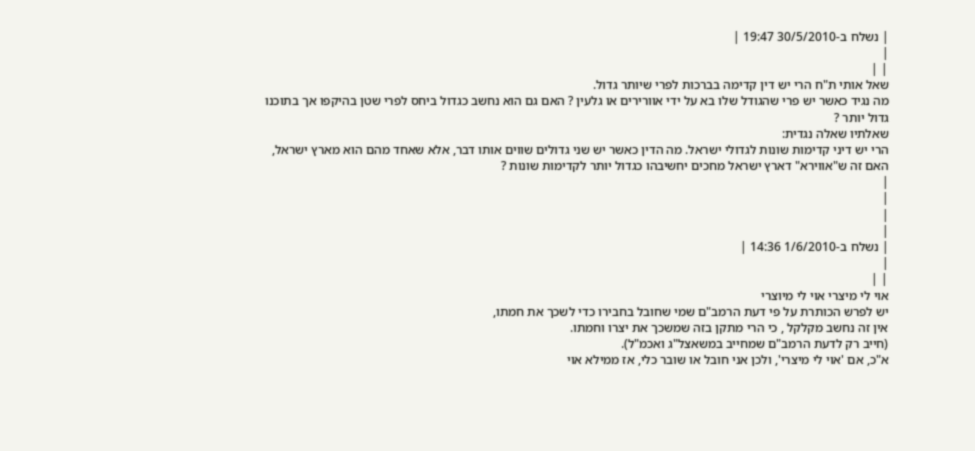| נשלח ב-30/5/2010 19:47 |
|
| |
שאל אותי ת"ח הרי יש דין קדימה בברכות לפרי שיותר גדול.
מה נגיד כאשר יש פרי שהגודל שלו בא על ידי אוורירים או גלעין ? האם גם הוא נחשב כגדול ביחס לפרי שטן בהיקפו אך בתוכנו גדול יותר ?
שאלתיו שאלה נגדית:
הרי יש דיני קדימות שונות לגדולי ישראל. מה הדין כאשר יש שני גדולים שווים אותו דבר, אלא שאחד מהם הוא מארץ ישראל, האם זה ש"אווירא" דארץ ישראל מחכים יחשיבהו כגדול יותר לקדימות שונות ?
|
|
|
|
| נשלח ב-1/6/2010 14:36 |
|
| |
אוי לי מיצרי אוי לי מיוצרי
יש לפרש הכותרת על פי דעת הרמב"ם שמי שחובל בחבירו כדי לשכך את חמתו,
אין זה נחשב מקלקל , כי הרי מתקן בזה שמשכך את יצרו וחמתו.
(חייב רק לדעת הרמב"ם שמחייב במשאצל"ג ואכמ"ל).
א"כ, אם 'אוי לי מיצרי', ולכן אני חובל או שובר כלי, אז ממילא אוי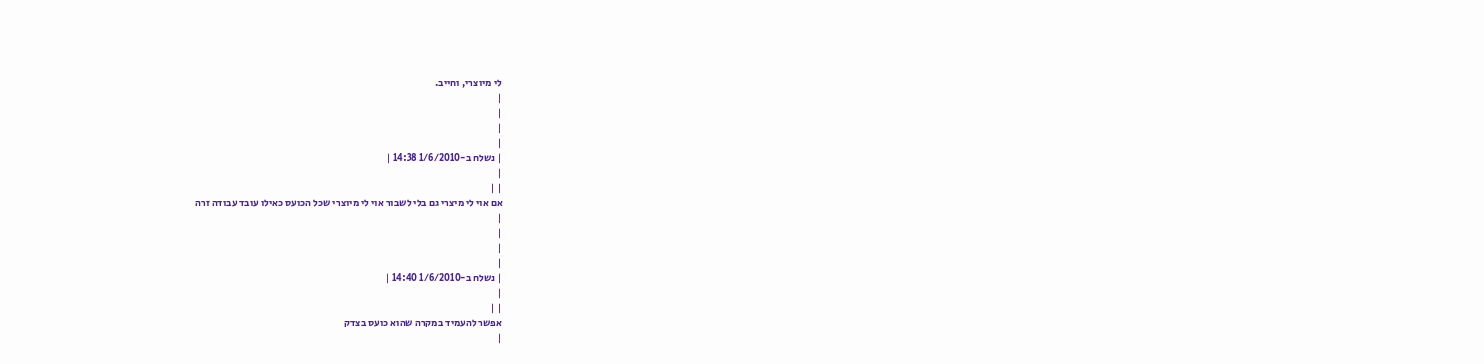לי מיוצרי, וחייב.
|
|
|
|
| נשלח ב-1/6/2010 14:38 |
|
| |
אם אוי לי מיצרי גם בלי לשבור אוי לי מיוצרי שכל הכועס כאילו עובד עבודה זרה
|
|
|
|
| נשלח ב-1/6/2010 14:40 |
|
| |
אפשר להעמיד במקרה שהוא כועס בצדק
|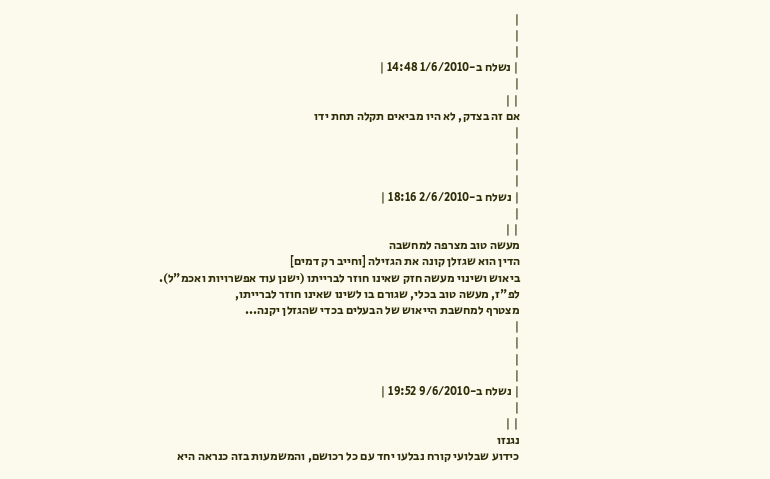|
|
|
| נשלח ב-1/6/2010 14:48 |
|
| |
אם זה בצדק, לא היו מביאים תקלה תחת ידו
|
|
|
|
| נשלח ב-2/6/2010 18:16 |
|
| |
מעשה טוב מצרפה למחשבה
הדין הוא שגזלן קונה את הגזילה [וחייב רק דמים]
ביאוש ושינוי מעשה חזק שאינו חוזר לברייתו (ישנן עוד אפשרויות ואכמ"ל).
לפ"ז, מעשה טוב בכלי, שגורם בו לשינו שאינו חוזר לברייתו,
מצטרף למחשבת הייאוש של הבעלים בכדי שהגזלן יקנה...
|
|
|
|
| נשלח ב-9/6/2010 19:52 |
|
| |
נגנזו
כידוע שבלועי קורח נבלעו יחד עם כל רכושם, והמשמעות בזה כנראה היא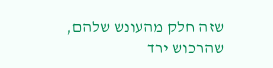שזה חלק מהעונש שלהם, שהרכוש ירד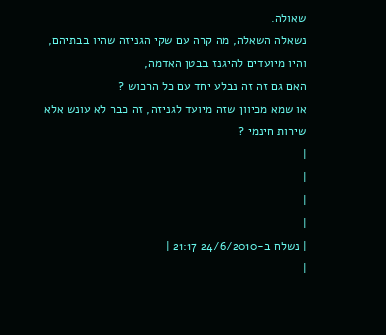שאולה.
נשאלה השאלה, מה קרה עם שקי הגניזה שהיו בבתיהם, והיו מיועדים להיגנז בבטן האדמה,
האם גם זה זה נבלע יחד עם כל הרכוש ?
או שמא מכיוון שזה מיועד לגניזה, זה כבר לא עונש אלא שירות חינמי ?
|
|
|
|
| נשלח ב-24/6/2010 21:17 |
|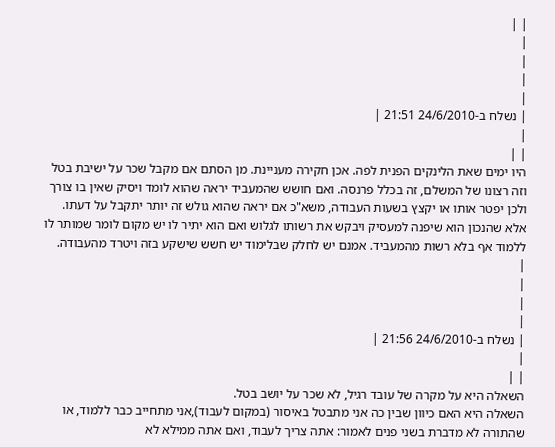| |
|
|
|
|
| נשלח ב-24/6/2010 21:51 |
|
| |
היו ימים שאת הלינקים הפנית לפה. אכן חקירה מעניינת. מן הסתם אם מקבל שכר על ישיבת בטל וזה רצונו של המשלם, זה בכלל פרנסה. ואם חושש שהמעביד יראה שהוא לומד ויסיק שאין בו צורך ולכן יפטר אותו או יקצץ בשעות העבודה, משא"כ אם יראה שהוא גולש זה יותר יתקבל על דעתו. אלא שהנכון הוא שיפנה למעסיק ויבקש את רשותו לגלוש ואם הוא יתיר לו יש מקום לומר שמותר לו ללמוד אף בלא רשות מהמעביד. אמנם יש לחלק שבלימוד יש חשש שישקע בזה ויטרד מהעבודה.
|
|
|
|
| נשלח ב-24/6/2010 21:56 |
|
| |
השאלה היא על מקרה של עובד רגיל, לא שכר על יושב בטל.
השאלה היא האם כיוון שבין כה אני מתבטל באיסור (במקום לעבוד),אני מתחייב כבר ללמוד, או שהתורה לא מדברת בשני פנים לאמור: אתה צריך לעבוד, ואם אתה ממילא לא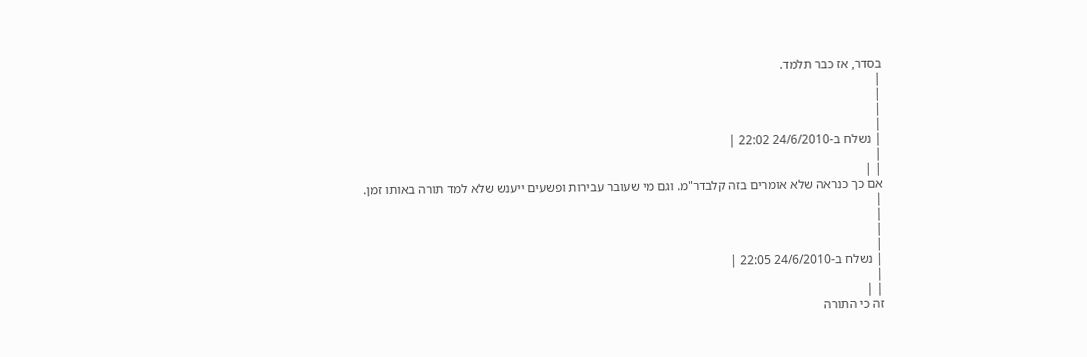בסדר, אז כבר תלמד.
|
|
|
|
| נשלח ב-24/6/2010 22:02 |
|
| |
אם כך כנראה שלא אומרים בזה קלבדר"מ. וגם מי שעובר עבירות ופשעים ייענש שלא למד תורה באותו זמן.
|
|
|
|
| נשלח ב-24/6/2010 22:05 |
|
| |
זה כי התורה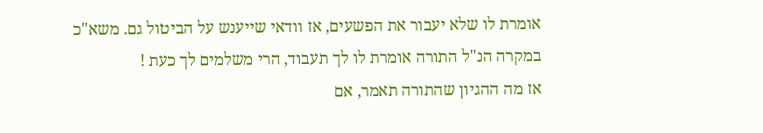אומרת לו שלא יעבור את הפשעים, אז וודאי שייענש על הביטול גם. משא"כ במקרה הנ"ל התורה אומרת לו לך תעבוד, הרי משלמים לך כעת !
אז מה ההגיון שהתורה תאמר, אם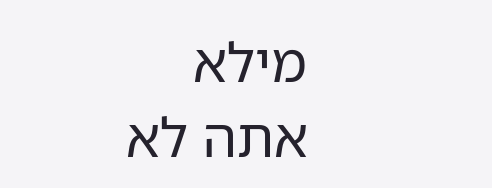מילא אתה לא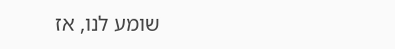שומע לנו, אז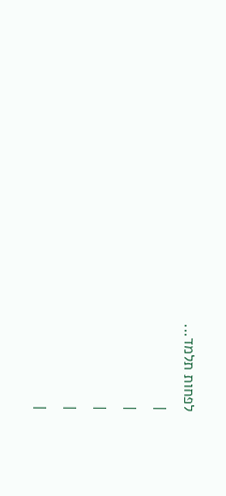לפחות תלמד...
|
|
|
|
|